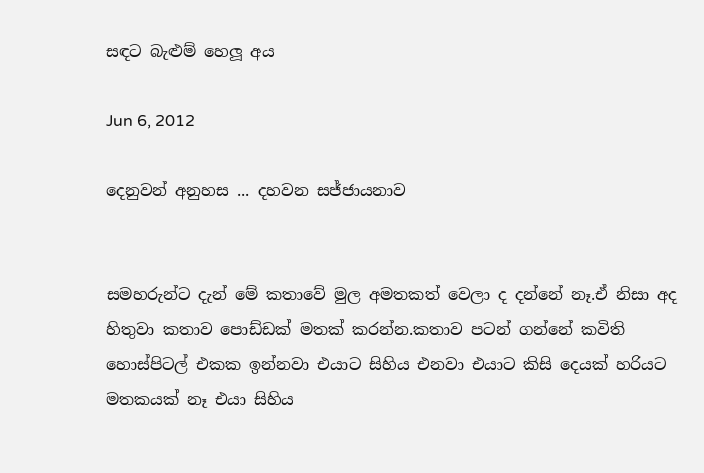සඳට බැළුම් හෙලූ අය

Jun 6, 2012

දෙනුවන් අනුහස ... දහවන සජ්ජායනාව


සමහරුන්ට දැන් මේ කතාවේ මුල අමතකත් වෙලා ද දන්නේ නෑ.ඒ නිසා අද හිතුවා කතාව පොඩ්ඩක් මතක් කරන්න.කතාව පටන් ගන්නේ කවිති හොස්පිටල් එකක ඉන්නවා එයාට සිහිය එනවා එයාට කිසි දෙයක් හරියට මතකයක් නෑ එයා සිහිය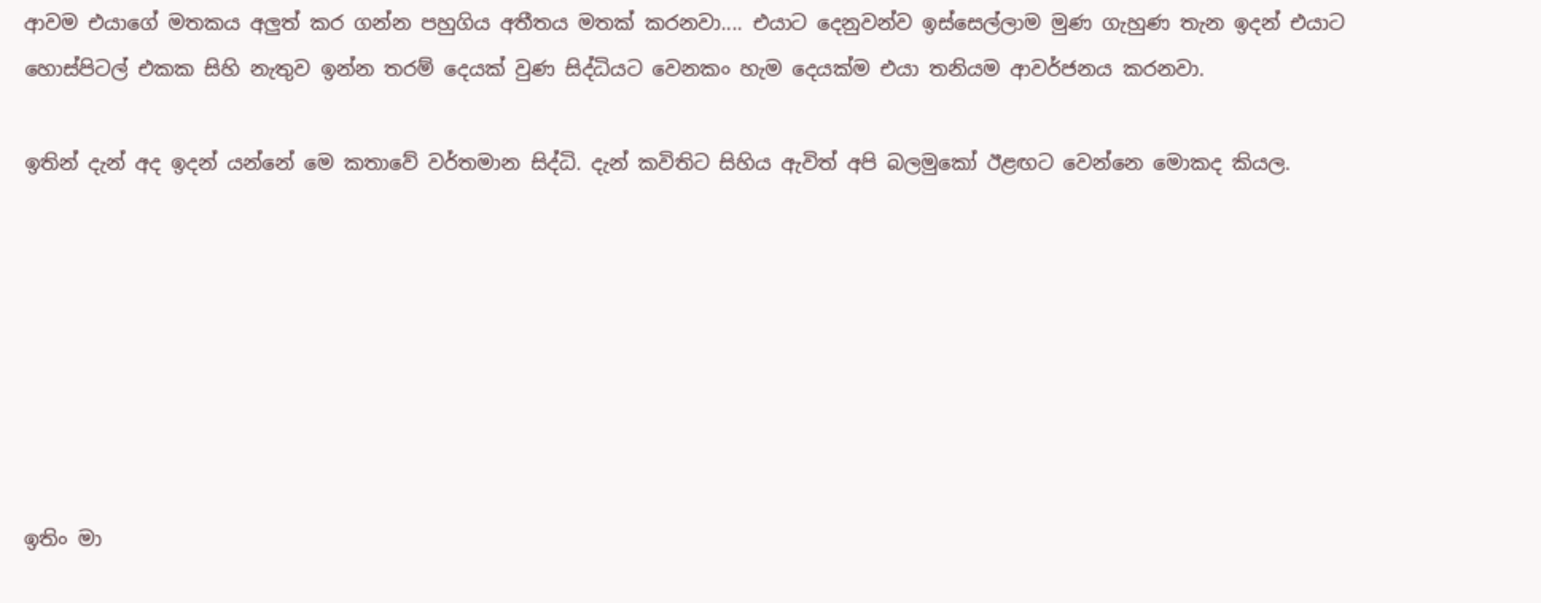ආවම එයාගේ මතකය අලුත් කර ගන්න පහුගිය අතීතය මතක් කරනවා.... එයාට දෙනුවන්ව ඉස්සෙල්ලාම මුණ ගැහුණ තැන ඉදන් එයාට හොස්පිටල් එකක සිහි නැතුව ඉන්න තරම් දෙයක් වුණ සිද්ධියට වෙනකං හැම දෙයක්ම එයා තනියම ආවර්ජනය කරනවා.

ඉතින් දැන් අද ඉදන් යන්නේ මෙ කතාවේ වර්තමාන සිද්ධි. දැන් කවිතිට සිහිය ඇවිත් අපි බලමුකෝ ඊළඟට වෙන්නෙ මොකද කියල.







ඉතිං මා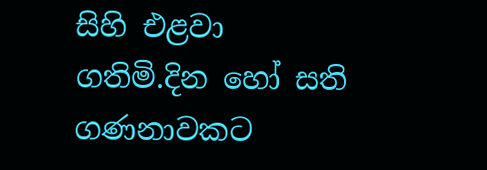සිහි එළවා ගතිමි.දින හෝ සති ගණනාවකට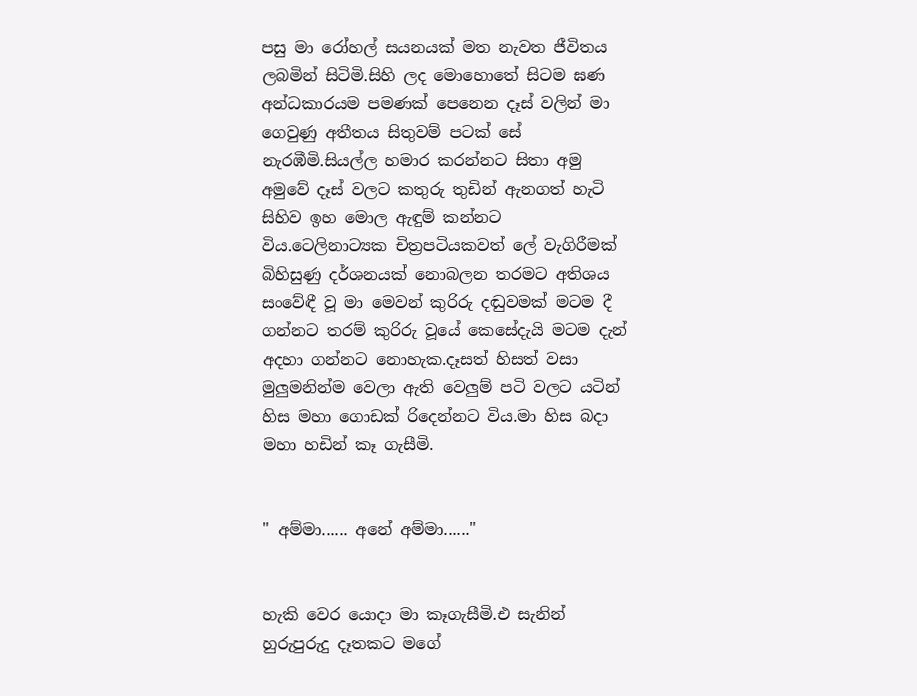පසු මා රෝහල් සයනයක් මත නැවත ජීවිතය ලබමින් සිටිමි.සිහි ලද මොහොතේ සිටම ඝණ අන්ධකාරයම පමණක් පෙනෙන දෑස් වලින් මා ගෙවුණු අතීතය සිතුවම් පටක් සේ නැරඹීමි.සියල්ල හමාර කරන්නට සිතා අමු අමුවේ දෑස් වලට කතුරු තුඩින් ඇනගත් හැටි සිහිව ඉහ මොල ඇඳුම් කන්නට විය.ටෙලිනාට්‍යක චිත්‍රපටියකවත් ලේ වැගිරීමක් බිහිසුණු දර්ශනයක් නොබලන තරමට අතිශය සංවේඳී වූ මා මෙවන් කුරිරු දඬුවමක් මටම දී ගන්නට තරම් කුරිරු වූයේ කෙසේදැයි මටම දැන් අදහා ගන්නට නොහැක.දෑසත් හිසත් වසා මුලුමනින්ම වෙලා ඇති වෙලුම් පටි වලට යටින් හිස මහා ගොඩක් රිදෙන්නට විය.මා හිස බදා මහා හඩින් කෑ ගැසීමි.


" අම්මා...... අනේ අම්මා......"


හැකි වෙර යොදා මා කෑගැසීමි.එ සැනින් හුරුපුරුදු දෑතකට මගේ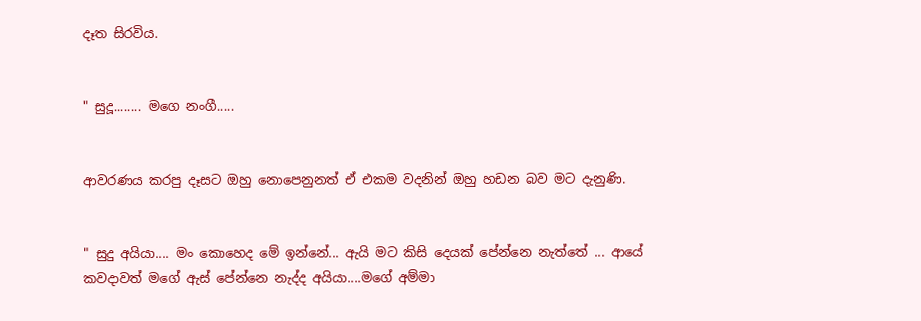දෑත සිරවිය.


" සුදූ........ මගෙ නංගී.....


ආවරණය කරපු දෑසට ඔහු නොපෙනුනත් ඒ එකම වදනින් ඔහු හඩන බව මට දැනුණි.


" සුදු අයියා.... මං කොහෙද මේ ඉන්නේ... ඇයි මට කිසි දෙයක් පේන්නෙ නැත්තේ ... ආයේ කවදාවත් මගේ ඇස් පේන්නෙ නැද්ද අයියා....මගේ අම්මා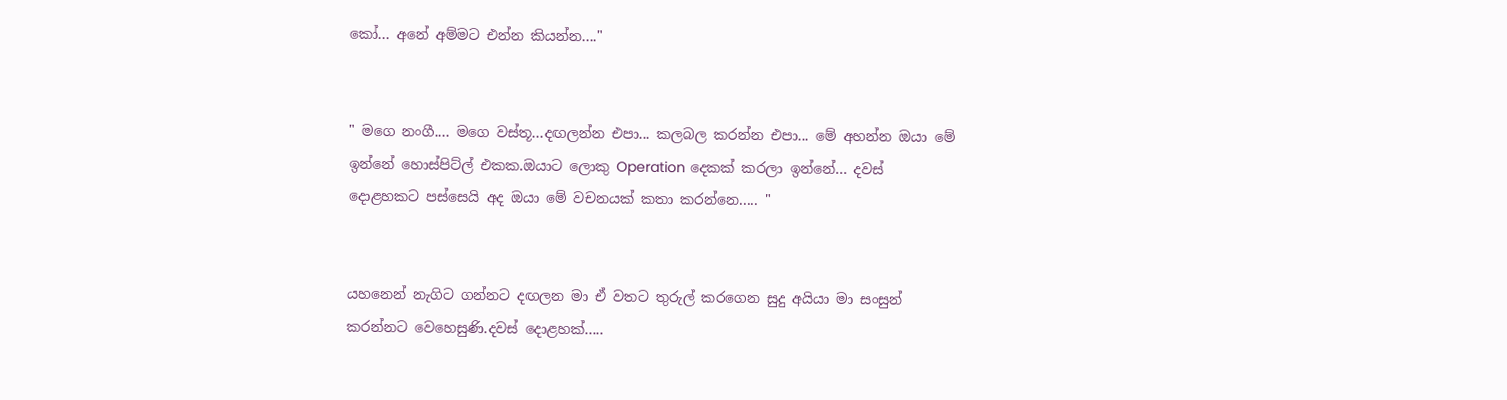කෝ... අනේ අම්මට එන්න කියන්න...."


" මගෙ නංගී.... මගෙ වස්තූ...දඟලන්න එපා... කලබල කරන්න එපා... මේ අහන්න ඔයා මේ ඉන්නේ හොස්පිට්ල් එකක.ඔයාට ලොකු Operation දෙකක් කරලා ඉන්නේ... දවස් දොළහකට පස්සෙයි අද ඔයා මේ වචනයක් කතා කරන්නෙ..... "


යහනෙන් නැගිට ගන්නට දඟලන මා ඒ වතට තුරුල් කරගෙන සුදු අයියා මා සංසුන් කරන්නට වෙහෙසුණි.දවස් දොළහක්.....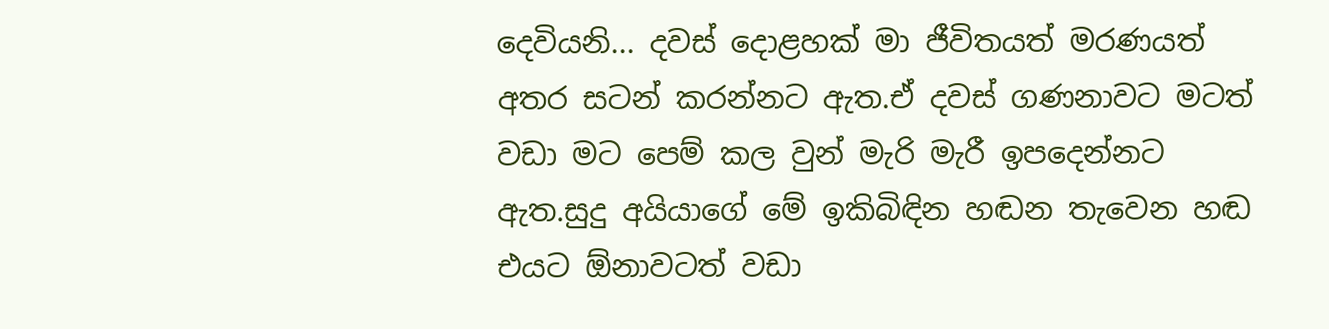දෙවියනි... දවස් දොළහක් මා ජීවිතයත් මරණයත් අතර සටන් කරන්නට ඇත.ඒ දවස් ගණනාවට මටත් වඩා මට පෙම් කල වුන් මැරි මැරී ඉපදෙන්නට ඇත.සුදු අයියාගේ මේ ඉකිබිඳින හඬන තැවෙන හඬ එයට ඕනාවටත් වඩා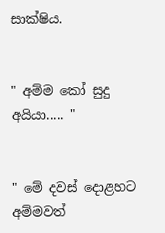සාක්ෂිය.


" අම්ම කෝ සුදු අයියා..... "


" මේ දවස් දොළහට අම්මවත්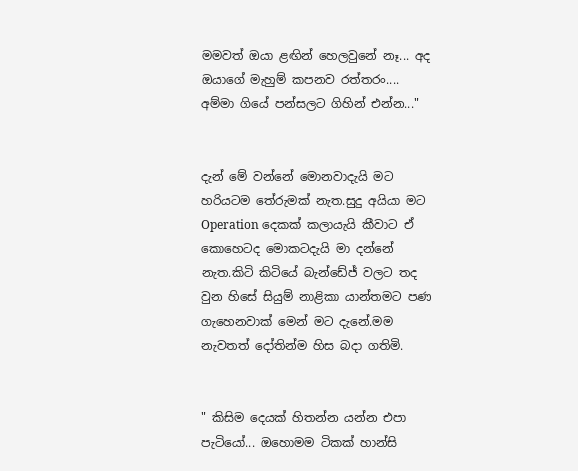මමවත් ඔයා ළඟින් හෙලවුනේ නෑ... අද ඔයාගේ මැහුම් කපනව රත්තරං.... අම්මා ගියේ පන්සලට ගිහින් එන්න..."


දැන් මේ වන්නේ මොනවාදැයි මට හරියටම තේරුමක් නැත.සුදු අයියා මට Operation දෙකක් කලායැයි කීවාට ඒ කොහෙටද මොකටදැයි මා දන්නේ නැත.කිටි කිටියේ බැන්ඩේජ් වලට තද වුන හිසේ සියුම් නාළිකා යාන්තමට පණ ගැහෙනවාක් මෙන් මට දැනේ.මම නැවතත් දෝතින්ම හිස බදා ගතිමි.


" කිසිම දෙයක් හිතන්න යන්න එපා පැටියෝ... ඔහොමම ටිකක් හාන්සි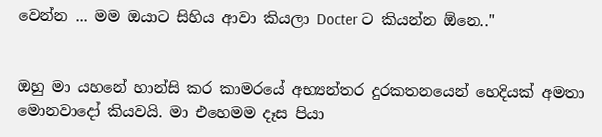වෙන්න ... මම ඔයාට සිහිය ආවා කියලා Docter ට කියන්න ඕනෙ.."


ඔහු මා යහනේ හාන්සි කර කාමරයේ අභ්‍යන්තර දුරකතනයෙන් හෙදියක් අමතා මොනවාදෝ කියවයි. මා එහෙමම දෑස පියා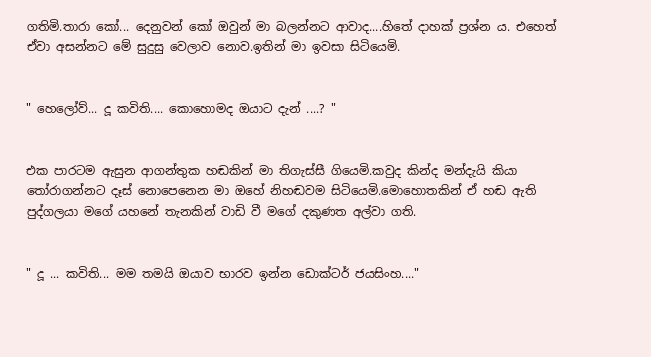ගතිමි.තාරා කෝ... දෙනුවන් කෝ ඔවුන් මා බලන්නට ආවාද....හිතේ දාහක් ප්‍රශ්න ය. එහෙත් ඒවා අසන්නට මේ සුදුසු වෙලාව නොව.ඉතින් මා ඉවසා සිටියෙමි.


" හෙලෝව්... දූ කවිති.... කොහොමද ඔයාට දැන් ....? "


එක පාරටම ඇසුන ආගන්තුක හඬකින් මා තිගැස්සී ගියෙමි.කවුද කින්ද මන්දැයි කියා තෝරාගන්නට දෑස් නොපෙනෙන මා ඔහේ නිහඬවම සිටියෙමි.මොහොතකින් ඒ හඬ ඇති පුද්ගලයා මගේ යහනේ තැනකින් වාඩි වී මගේ දකුණත අල්වා ගති.


" දූ ... කවිති... මම තමයි ඔයාව භාරව ඉන්න ඩොක්ටර් ජයසිංහ...."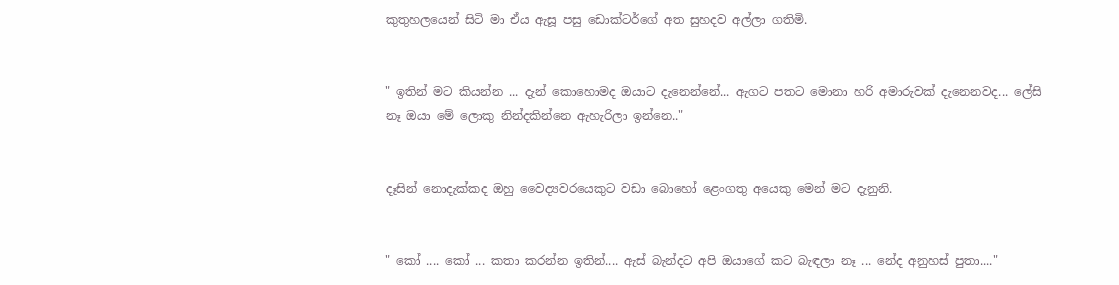කුතුහලයෙන් සිටි මා ඒය ඇසූ පසු ඩොක්ටර්ගේ අත සුහදව අල්ලා ගතිමි.


" ඉතින් මට කියන්න ... දැන් කොහොමද ඔයාට දැනෙන්නේ... ඇගට පතට මොනා හරි අමාරුවක් දැනෙනවද... ලේසි නෑ ඔයා මේ ලොකු නින්දකින්නෙ ඇහැරිලා ඉන්නෙ.."


දෑසින් නොදැක්කද ඔහු වෛද්‍යවරයෙකුට වඩා බොහෝ ළෙංගතු අයෙකු මෙන් මට දැනුනි.


" කෝ .... කෝ ... කතා කරන්න ඉතින්.... ඇස් බැන්දට අපි ඔයාගේ කට බැඳලා නෑ ... නේද අනුහස් පුතා...."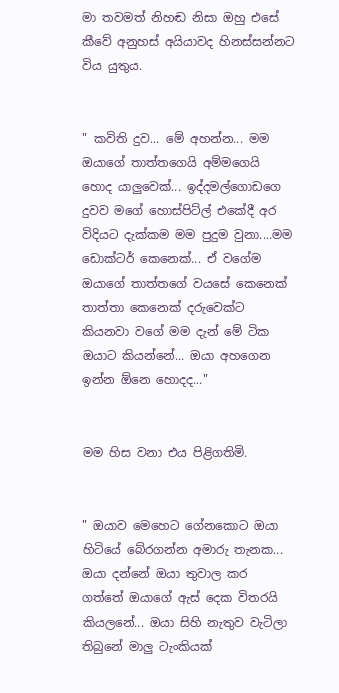මා තවමත් නිහඬ නිසා ඔහු එසේ කීවේ අනුහස් අයියාවද හිනස්සන්නට විය යුතුය.


" කවිති දුව... මේ අහන්න... මම ඔයාගේ තාත්තගෙයි අම්මගෙයි හොද යාලුවෙක්... ඉද්දමල්ගොඩගෙ දුවව මගේ හොස්පිට්ල් එකේදී අර විදියට දැක්කම මම පුදුම වුනා....මම ඩොක්ටර් කෙනෙක්... ඒ වගේම ඔයාගේ තාත්තගේ වයසේ කෙනෙක් තාත්තා කෙනෙක් දරුවෙක්ට කියනවා වගේ මම දැන් මේ ටික ඔයාට කියන්නේ... ඔයා අහගෙන ඉන්න ඕනෙ හොදද..."


මම හිස වනා එය පිළිගතිමි.


" ඔයාව මෙහෙට ගේනකොට ඔයා හිටියේ බේරගන්න අමාරු තැනක... ඔයා දන්නේ ඔයා තුවාල කර ගත්තේ ඔයාගේ ඇස් දෙක විතරයි කියලනේ... ඔයා සිහි නැතුව වැටිලා තිබුනේ මාලු ටැංකියක්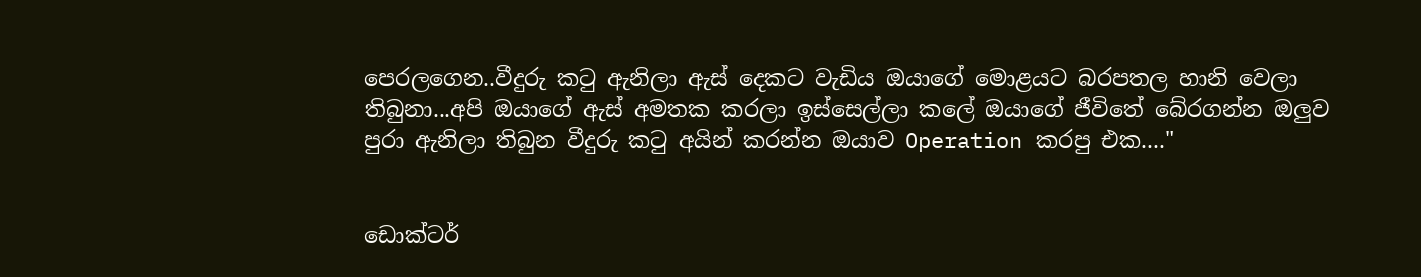පෙරලගෙන..වීදුරු කටු ඇනිලා ඇස් දෙකට වැඩිය ඔයාගේ මොළයට බරපතල හානි වෙලා තිබුනා...අපි ඔයාගේ ඇස් අමතක කරලා ඉස්සෙල්ලා කලේ ඔයාගේ ජීවිතේ බේරගන්න ඔලුව පුරා ඇනිලා තිබුන වීදුරු කටු අයින් කරන්න ඔයාව Operation කරපු එක...."


ඩොක්ටර්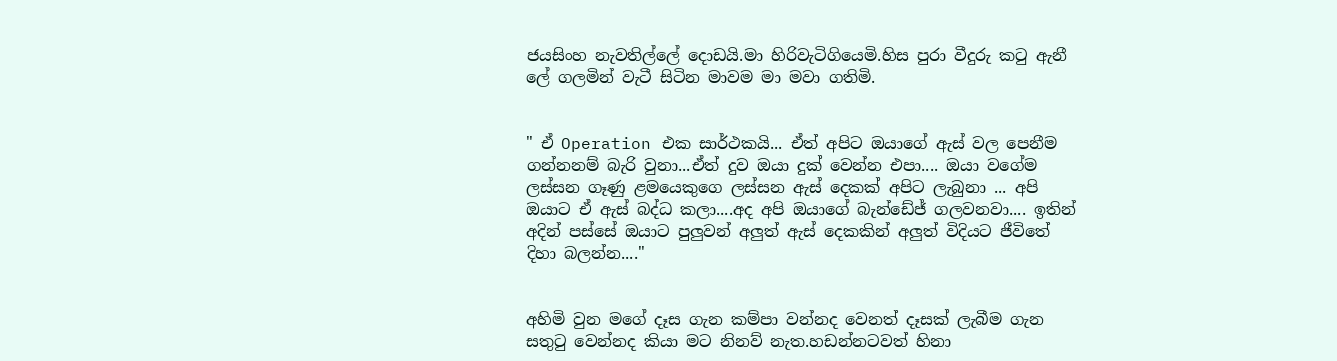ජයසිංහ නැවතිල්ලේ දොඩයි.මා හිරිවැටිගියෙමි.හිස පුරා වීදුරු කටු ඇනී ලේ ගලමින් වැටී සිටින මාවම මා මවා ගතිමි.


" ඒ Operation එක සාර්ථකයි... ඒත් අපිට ඔයාගේ ඇස් වල පෙනීම ගන්නනම් බැරි වුනා...ඒත් දුව ඔයා දුක් වෙන්න එපා.... ඔයා වගේම ලස්සන ගෑණු ළමයෙකුගෙ ලස්සන ඇස් දෙකක් අපිට ලැබුනා ... අපි ඔයාට ඒ ඇස් බද්ධ කලා....අද අපි ඔයාගේ බැන්ඩේජ් ගලවනවා.... ඉතින් අදින් පස්සේ ඔයාට පුලුවන් අලුත් ඇස් දෙකකින් අලුත් විදියට ජීවිතේ දිහා බලන්න...."


අහිමි වුන මගේ දෑස ගැන කම්පා වන්නද වෙනත් දෑසක් ලැබීම ගැන සතුටු වෙන්නද කියා මට නිනව් නැත.හඩන්නටවත් හිනා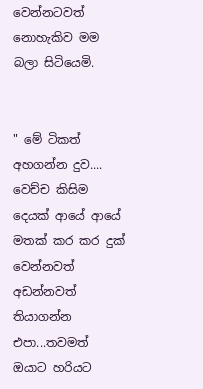වෙන්නටවත් නොහැකිව මම බලා සිටියෙමි.


" මේ ටිකත් අහගන්න දුව.... වෙච්ච කිසිම දෙයක් ආයේ ආයේ මතක් කර කර දුක් වෙන්නවත් අඩන්නවත් තියාගන්න එපා...තවමත් ඔයාට හරියට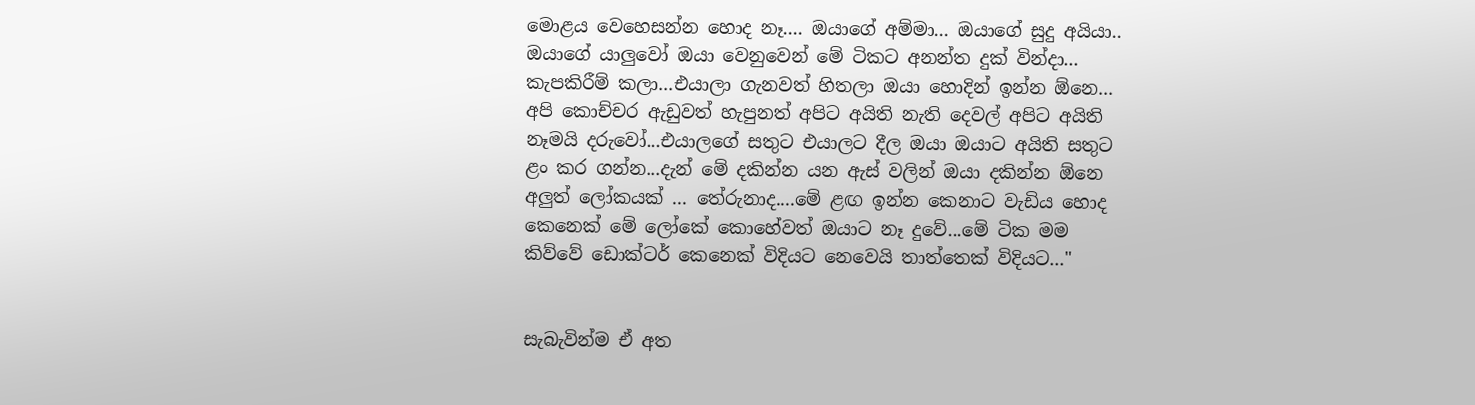මොළය වෙහෙසන්න හොද නෑ.... ඔයාගේ අම්මා... ඔයාගේ සුදු අයියා.. ඔයාගේ යාලුවෝ ඔයා වෙනුවෙන් මේ ටිකට අනන්ත දුක් වින්දා... කැපකිරීම් කලා...එයාලා ගැනවත් හිතලා ඔයා හොදින් ඉන්න ඕනෙ... අපි කොච්චර ඇඩුවත් හැපුනත් අපිට අයිති නැති දෙවල් අපිට අයිති නෑමයි දරුවෝ...එයාලගේ සතුට එයාලට දීල ඔයා ඔයාට අයිති සතුට ළං කර ගන්න...දැන් මේ දකින්න යන ඇස් වලින් ඔයා දකින්න ඕනෙ අලුත් ලෝකයක් ... තේරුනාද....මේ ළඟ ඉන්න කෙනාට වැඩිය හොද කෙනෙක් මේ ලෝකේ කොහේවත් ඔයාට නෑ දුවේ...මේ ටික මම කිව්වේ ඩොක්ටර් කෙනෙක් විදියට නෙවෙයි තාත්තෙක් විදියට..."


සැබැවින්ම ඒ අත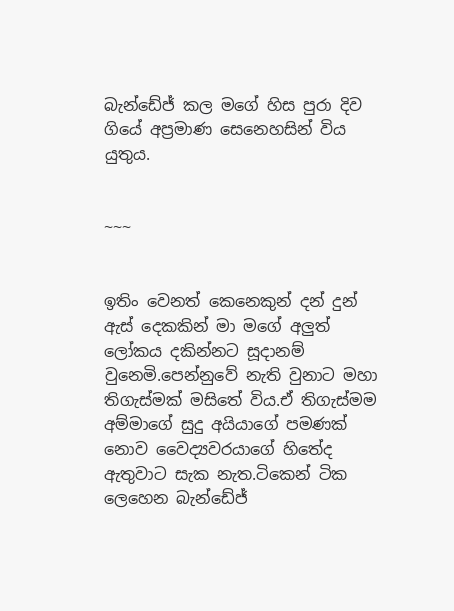බැන්ඩේජ් කල මගේ හිස පුරා දිව ගියේ අප්‍රමාණ සෙනෙහසින් විය යුතුය.


~~~


ඉතිං වෙනත් කෙනෙකුන් දන් දුන් ඇස් දෙකකින් මා මගේ අලුත් ලෝකය දකින්නට සූදානම් වුනෙමි.පෙන්නුවේ නැති වුනාට මහා තිගැස්මක් මසිතේ විය.ඒ තිගැස්මම අම්මාගේ සුදු අයියාගේ පමණක් නොව වෛද්‍යවරයාගේ හිතේද ඇතුවාට සැක නැත.ටිකෙන් ටික ලෙහෙන බැන්ඩේජ්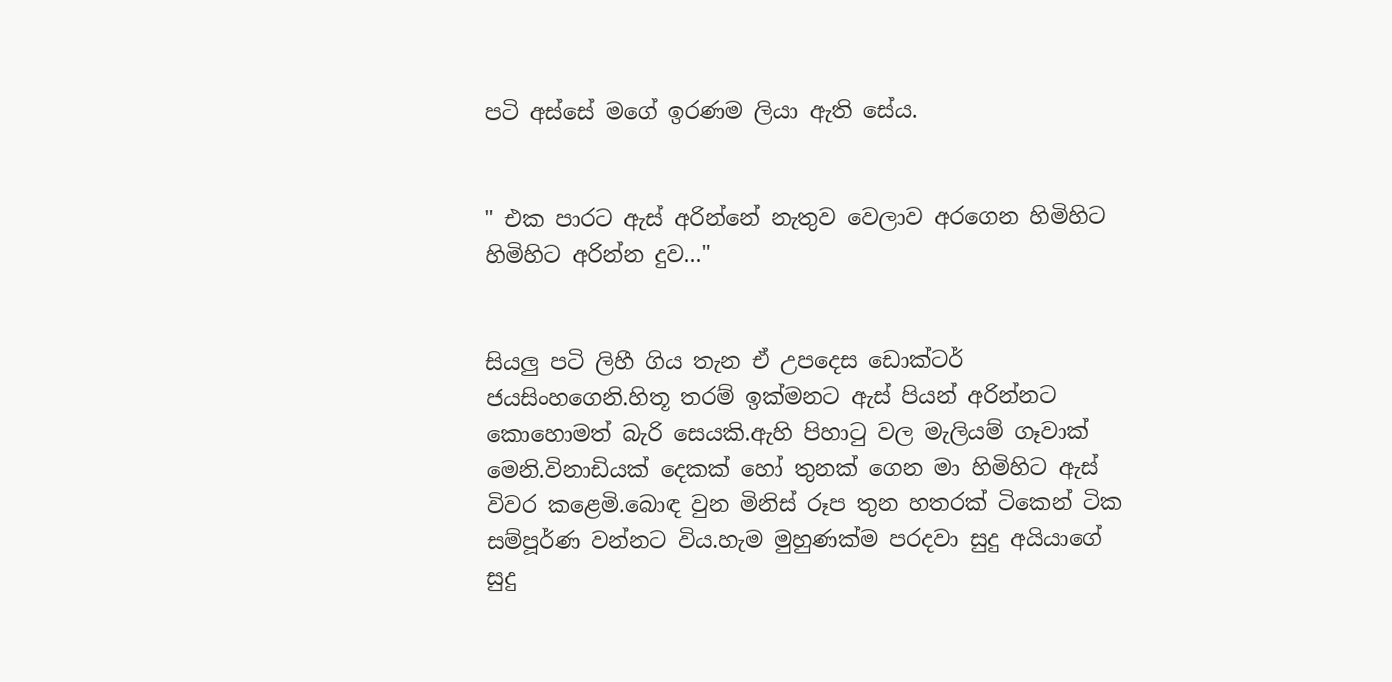පටි අස්සේ මගේ ඉරණම ලියා ඇති සේය.


" එක පාරට ඇස් අරින්නේ නැතුව වෙලාව අරගෙන හිමිහිට හිමිහිට අරින්න දුව..."


සියලු පටි ලිහී ගිය තැන ඒ උපදෙස ඩොක්ටර් ජයසිංහගෙනි.හිතූ තරම් ඉක්මනට ඇස් පියන් අරින්නට කොහොමත් බැරි සෙයකි.ඇහි පිහාටු වල මැලියම් ගෑවාක් මෙනි.විනාඩියක් දෙකක් හෝ තුනක් ගෙන මා හිමිහිට ඇස් විවර කළෙමි.බොඳ වුන මිනිස් රූප තුන හතරක් ටිකෙන් ටික සම්පූර්ණ වන්නට විය.හැම මුහුණක්ම පරදවා සුදු අයියාගේ සුදු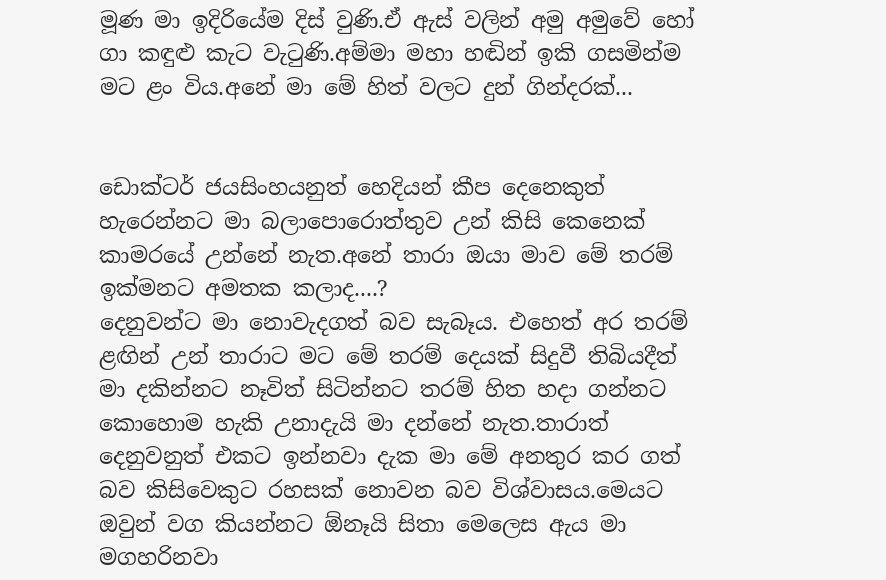මූණ මා ඉදිරියේම දිස් වුණි.ඒ ඇස් වලින් අමු අමුවේ හෝ ගා කඳුළු කැට වැටුණි.අම්මා මහා හඬින් ඉකි ගසමින්ම මට ළං විය.අනේ මා මේ හිත් වලට දුන් ගින්දරක්...


ඩොක්ටර් ජයසිංහයනුත් හෙදියන් කීප දෙනෙකුත් හැරෙන්නට මා බලාපොරොත්තුව උන් කිසි කෙනෙක් කාමරයේ උන්නේ නැත.අනේ තාරා ඔයා මාව මේ තරම් ඉක්මනට අමතක කලාද....?
දෙනුවන්ට මා නොවැදගත් බව සැබෑය. එහෙත් අර තරම් ළඟින් උන් තාරාට මට මේ තරම් දෙයක් සිදුවී තිබියදීත් මා දකින්නට නෑවිත් සිටින්නට තරම් හිත හදා ගන්නට කොහොම හැකි උනාදැයි මා දන්නේ නැත.තාරාත් දෙනුවනුත් එකට ඉන්නවා දැක මා මේ අනතුර කර ගත් බව කිසිවෙකුට රහසක් නොවන බව විශ්වාසය.මෙයට ඔවුන් වග කියන්නට ඕනෑයි සිතා මෙලෙස ඇය මා මගහරිනවා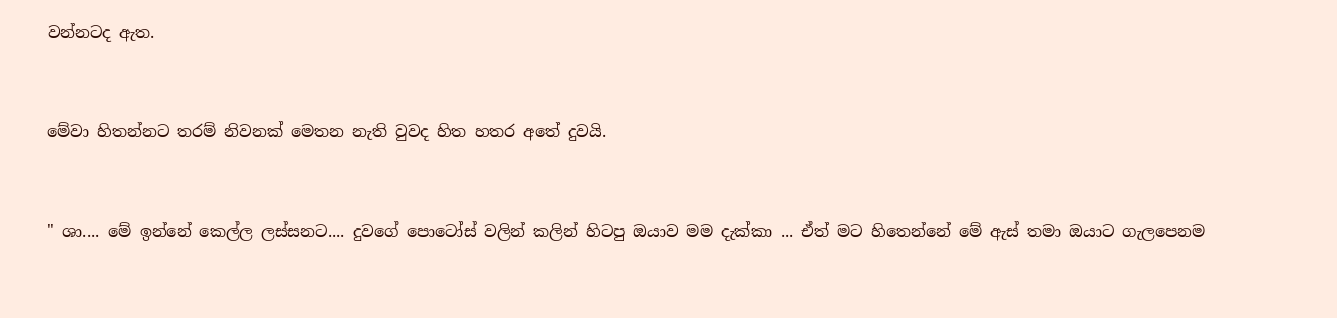වන්නටද ඇත.


මේවා හිතන්නට තරම් නිවනක් මෙතන නැති වුවද හිත හතර අතේ දුවයි.


" ශා.... මේ ඉන්නේ කෙල්ල ලස්සනට.... දුවගේ පොටෝස් වලින් කලින් හිටපු ඔයාව මම දැක්කා ... ඒත් මට හිතෙන්නේ මේ ඇස් තමා ඔයාට ගැලපෙනම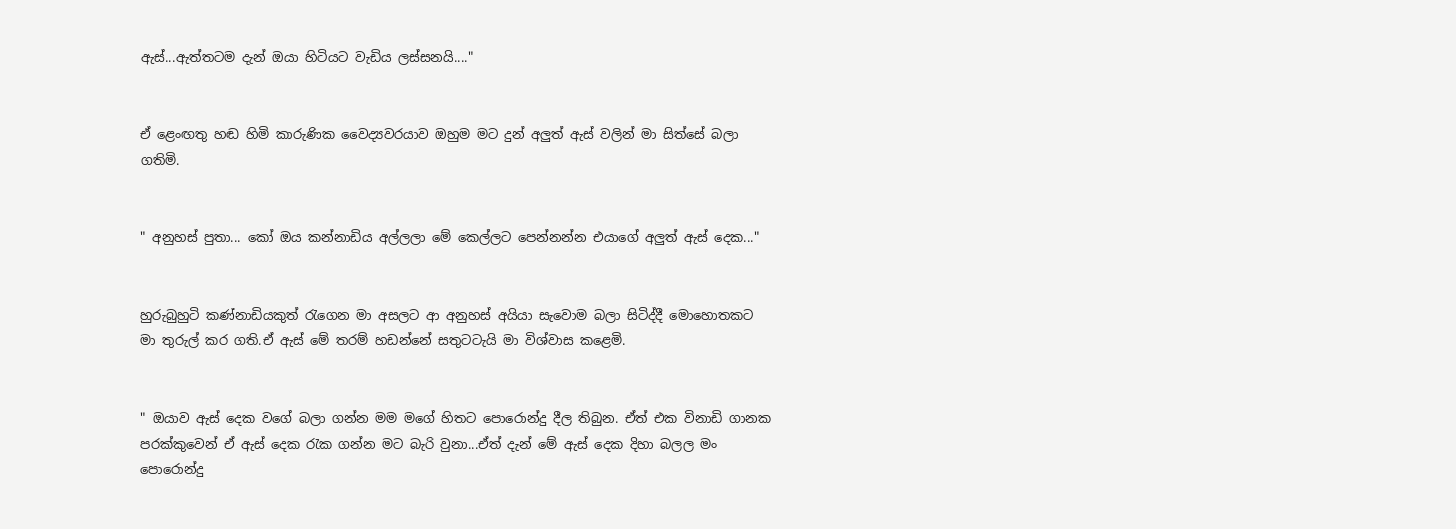ඇස්...ඇත්තටම දැන් ඔයා හිටියට වැඩිය ලස්සනයි...."


ඒ ළෙංඟතු හඬ හිමි කාරුණික වෛද්‍යවරයාව ඔහුම මට දුන් අලුත් ඇස් වලින් මා සිත්සේ බලා ගතිමි.


" අනුහස් පුතා... කෝ ඔය කන්නාඩිය අල්ලලා මේ කෙල්ලට පෙන්නන්න එයාගේ අලුත් ඇස් දෙක..."


හුරුබුහුටි කණ්නාඩියකුත් රැගෙන මා අසලට ආ අනුහස් අයියා සැවොම බලා සිටිද්දී මොහොතකට මා තුරුල් කර ගති.ඒ ඇස් මේ තරම් හඩන්නේ සතුටටැයි මා විශ්වාස කළෙමි.


" ඔයාව ඇස් දෙක වගේ බලා ගන්න මම මගේ හිතට පොරොන්දු දීල තිබුන. ඒත් එක විනාඩි ගානක පරක්කුවෙන් ඒ ඇස් දෙක රැක ගන්න මට බැරි වුනා...ඒත් දැන් මේ ඇස් දෙක දිහා බලල මං පොරොන්දු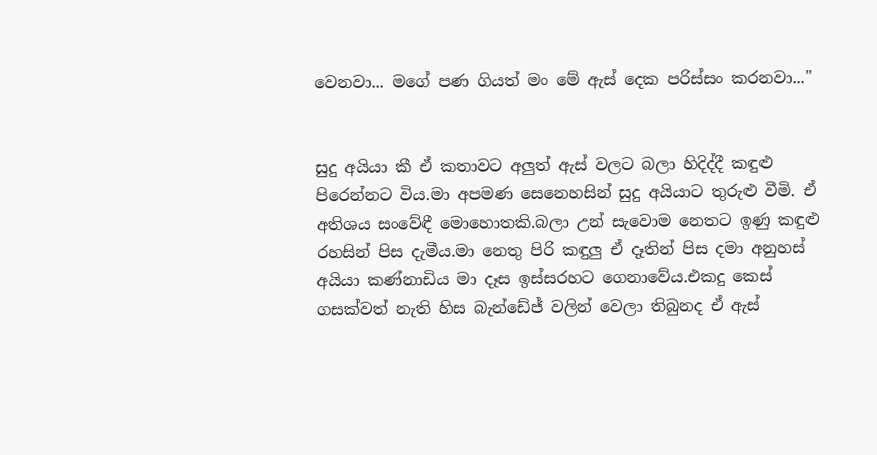වෙනවා... මගේ පණ ගියත් මං මේ ඇස් දෙක පරිස්සං කරනවා..."


සුදු අයියා කී ඒ කතාවට අලුත් ඇස් වලට බලා හිදිද්දී කඳුළු පිරෙන්නට විය.මා අපමණ සෙනෙහසින් සුදු අයියාට තුරුළු වීමි. ඒ අතිශය සංවේඳී මොහොතකි.බලා උන් සැවොම නෙතට ඉණු කඳුළු රහසින් පිස දැමීය.මා නෙතු පිරි කඳුලු ඒ දෑතින් පිස දමා අනුහස් අයියා කණ්නාඩිය මා දෑස ඉස්සරහට ගෙනාවේය.එකදු කෙස් ගසක්වත් නැති හිස බැන්ඩේජ් වලින් වෙලා තිබුනද ඒ ඇස්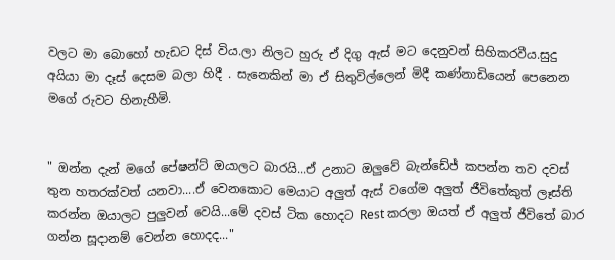වලට මා බොහෝ හැඩට දිස් විය.ලා නිලට හුරු ඒ දිගු ඇස් මට දෙනුවන් සිහිකරවීය.සුදු අයියා මා දෑස් දෙසම බලා හිදී . සැනෙකින් මා ඒ සිතුවිල්ලෙන් මිදී කණ්නාඩියෙන් පෙනෙන මගේ රුවට හිනැහීමි.


" ඔන්න දැන් මගේ පේෂන්ට් ඔයාලට බාරයි...ඒ උනාට ඔලුවේ බැන්ඩේජ් කපන්න තව දවස් තුන හතරක්වත් යනවා....ඒ වෙනකොට මෙයාට අලුත් ඇස් වගේම අලුත් ජීවිතේකුත් ලෑස්ති කරන්න ඔයාලට පුලුවන් වෙයි...මේ දවස් ටික හොදට Rest කරලා ඔයත් ඒ අලුත් ජීවිතේ බාර ගන්න සූදානම් වෙන්න හොදද..."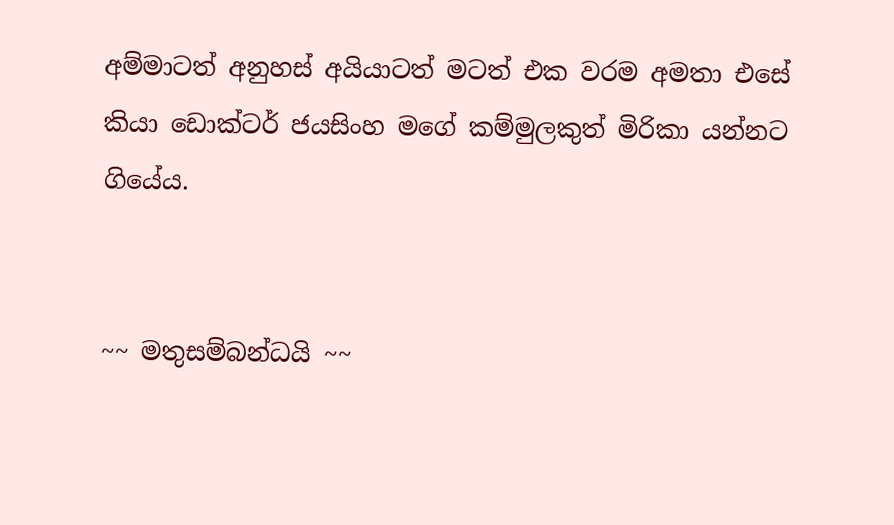අම්මාටත් අනුහස් අයියාටත් මටත් එක වරම අමතා එසේ කියා ඩොක්ටර් ජයසිංහ මගේ කම්මුලකුත් මිරිකා යන්නට ගියේය.


~~ මතුසම්බන්ධයි ~~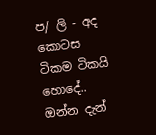ප/ ලි - අද කොටස ටිකම ටිකයි හොදේ.. ඔන්න දැන්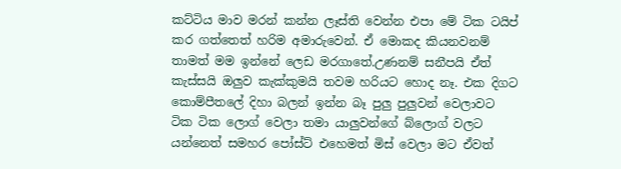කට්ටිය මාව මරන් කන්න ලෑස්ති වෙන්න එපා මේ ටික ටයිප් කර ගත්තෙත් හරිම අමාරුවෙන්. ඒ මොකද කියනවනම් තාමත් මම ඉන්නේ ලෙඩ මරගාතේ.උණනම් සනීපයි ඒත් කැස්සයි ඔලුව කැක්කුමයි තවම හරියට හොද නෑ. එක දිගට කොම්පීතලේ දිහා බලන් ඉන්න බෑ පුලු පුලුවන් වෙලාවට ටික ටික ලොග් වෙලා තමා යාලුවන්ගේ බ්ලොග් වලට යන්නෙත් සමහර පෝස්ට් එහෙමත් මිස් වෙලා මට ඒවත්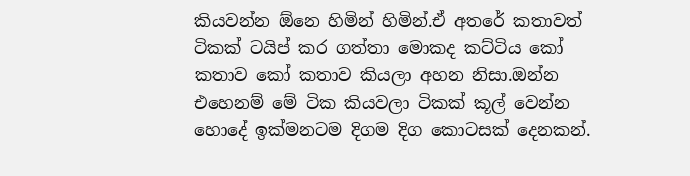කියවන්න ඕනෙ හිමින් හිමින්.ඒ අතරේ කතාවත් ටිකක් ටයිප් කර ගත්තා මොකද කට්ටිය කෝ කතාව කෝ කතාව කියලා අහන නිසා.ඔන්න එහෙනම් මේ ටික කියවලා ටිකක් කූල් වෙන්න හොදේ ඉක්මනටම දිගම දිග කොටසක් දෙනකන්.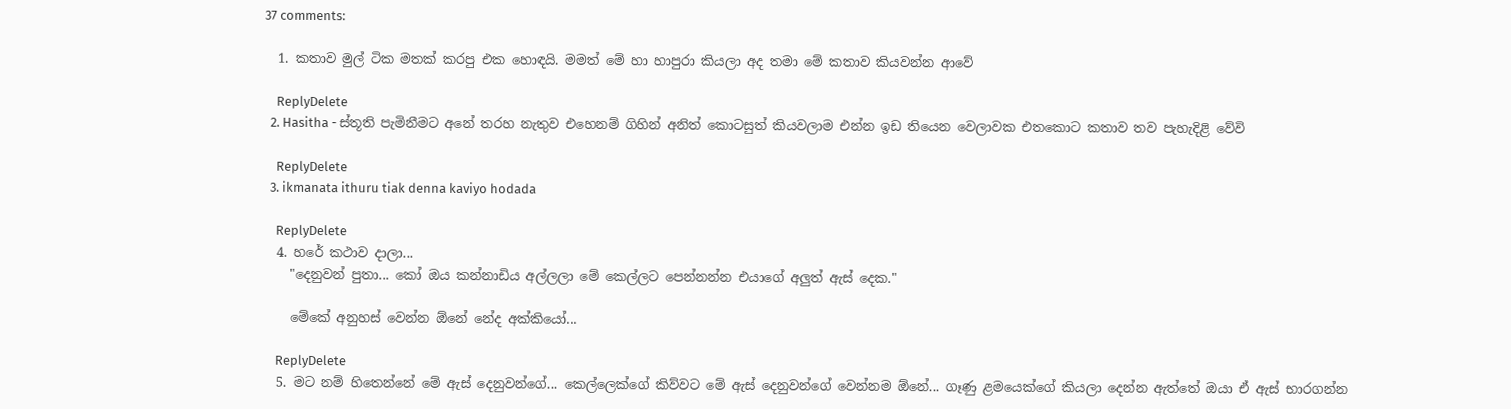37 comments:

  1. කතාව මුල් ටික මතක් කරපු එක හොඳයි. මමත් මේ හා හාපුරා කියලා අද තමා මේ කතාව කියවන්න ආවේ

    ReplyDelete
  2. Hasitha - ස්තූති පැමිනීමට අනේ තරහ නැතුව එහෙනම් ගිහින් අනිත් කොටසුත් කියවලාම එන්න ඉඩ තියෙන වෙලාවක එතකොට කතාව තව පැහැදිළි වේවි

    ReplyDelete
  3. ikmanata ithuru tiak denna kaviyo hodada

    ReplyDelete
  4. හරේ කථාව දාලා...
    "දෙනුවන් පුතා... කෝ ඔය කන්නාඩිය අල්ලලා මේ කෙල්ලට පෙන්නන්න එයාගේ අලුත් ඇස් දෙක."

    මේකේ අනුහස් වෙන්න ඕනේ නේද අක්කියෝ...

    ReplyDelete
  5. මට නම් හිතෙන්නේ මේ ඇස් දෙනුවන්ගේ... කෙල්ලෙක්ගේ කිව්වට මේ ඇස් දෙනුවන්ගේ වෙන්නම ඕනේ... ගෑණු ළමයෙක්ගේ කියලා දෙන්න ඇත්තේ ඔයා ඒ ඇස් භාරගන්න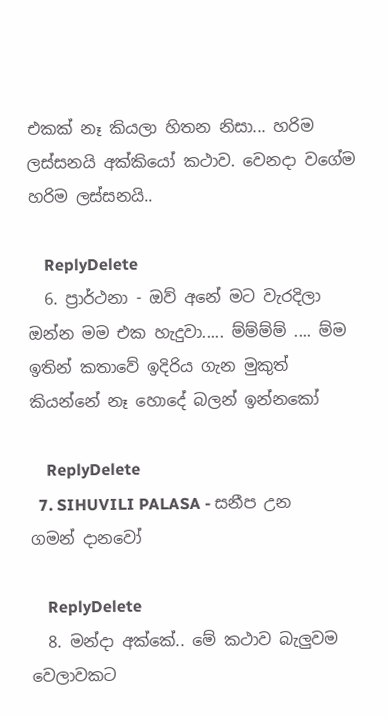එකක් නෑ කියලා හිතන නිසා... හරිම ලස්සනයි අක්කියෝ කථාව. වෙනදා වගේම හරිම ලස්සනයි..

    ReplyDelete
  6. ප්‍රාර්ථනා - ඔව් අනේ මට වැරදිලා ඔන්න මම එක හැදුවා..... ම්ම්ම්ම් .... ම්ම ඉතින් කතාවේ ඉදිරිය ගැන මුකුත් කියන්නේ නෑ හොදේ බලන් ඉන්නකෝ

    ReplyDelete
  7. SIHUVILI PALASA - සනීප උන ගමන් දානවෝ

    ReplyDelete
  8. මන්දා අක්කේ.. මේ කථාව බැලුවම වෙලාවකට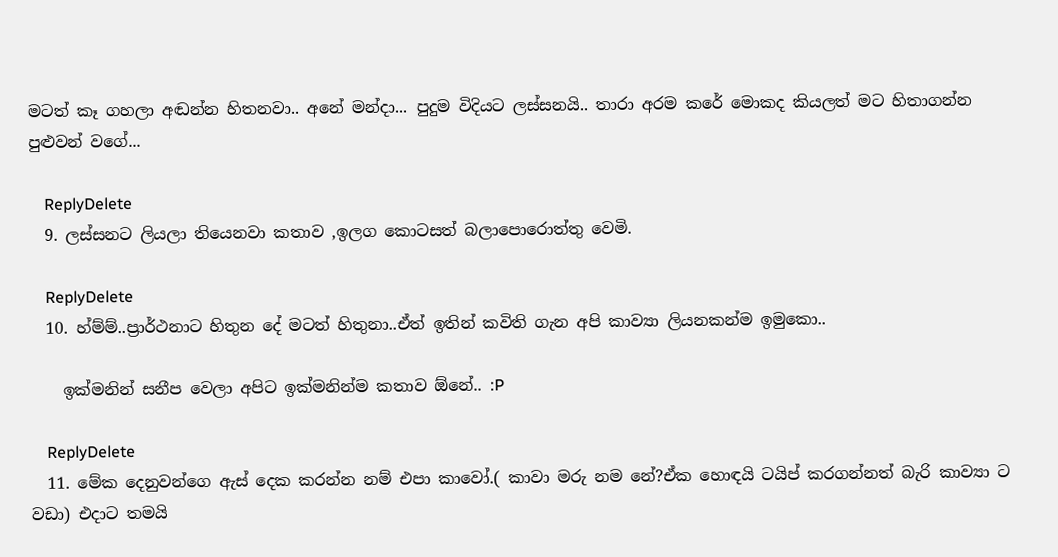මටත් කෑ ගහලා අඬන්න හිතනවා.. අනේ මන්දා... පුදුම විදියට ලස්සනයි.. තාරා අරම කරේ මොකද කියලත් මට හිතාගන්න පුළුවන් වගේ...

    ReplyDelete
  9. ලස්සනට ලියලා තියෙනවා කතාව ,ඉලග කොටසත් බලාපොරොත්තු වෙමි.

    ReplyDelete
  10. හ්ම්ම්..ප්‍රාර්ථනාට හිතුන දේ මටත් හිතුනා..ඒත් ඉතින් කවිති ගැන අපි කාව්‍යා ලියනකන්ම ඉමුකො..

    ඉක්මනින් සනීප වෙලා අපිට ඉක්මනින්ම කතාව ඕනේ.. :P

    ReplyDelete
  11. මේක දෙනුවන්ගෙ ඇස් දෙක කරන්න නම් එපා කාවෝ.( කාවා මරු නම නේ?ඒක හොඳයි ටයිප් කරගන්නත් බැරි කාව්‍යා ට වඩා) එදාට තමයි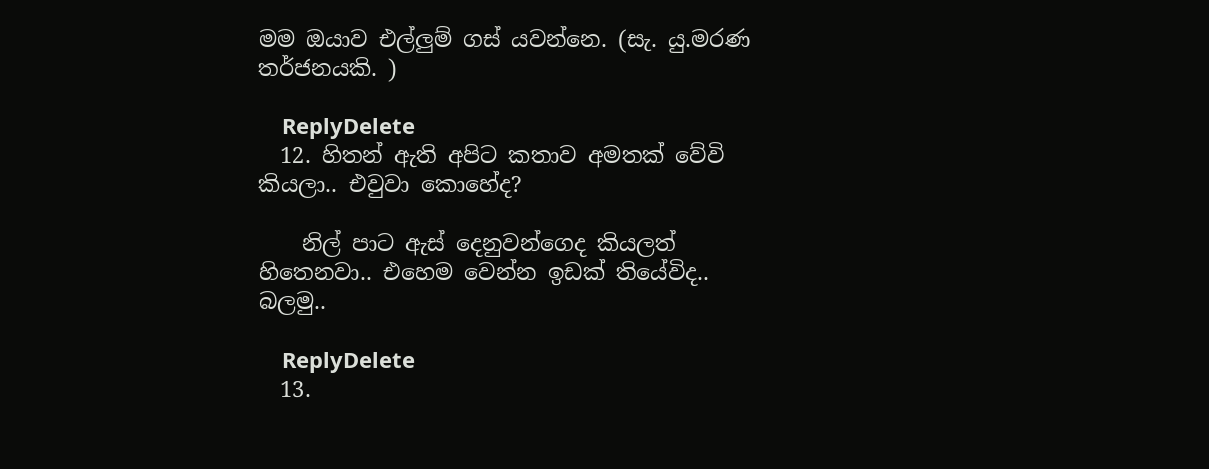මම ඔයාව එල්ලුම් ගස් යවන්නෙ. (සැ. යු.මරණ තර්ජනයකි. )

    ReplyDelete
  12. හිතන් ඇති අපිට කතාව අමතක් වේවි කියලා.. එවුවා කොහේද?

    නිල් පාට ඇස් දෙනුවන්ගෙද කියලත් හිතෙනවා.. එහෙම වෙන්න ඉඩක් තියේවිද.. බලමු..

    ReplyDelete
  13.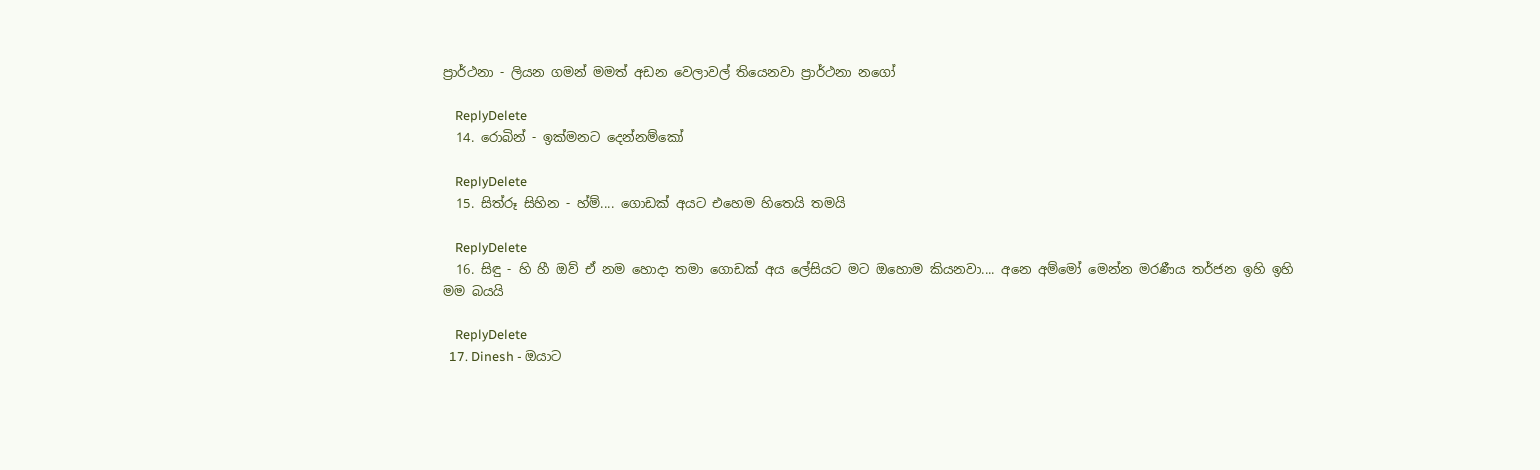ප්‍රාර්ථනා - ලියන ගමන් මමත් අඩන වෙලාවල් තියෙනවා ප්‍රාර්ථනා නගෝ

    ReplyDelete
  14. රොබින් - ඉක්මනට දෙන්නම්කෝ

    ReplyDelete
  15. සිත්රූ සිහින - හ්ම්.... ගොඩක් අයට එහෙම හිතෙයි තමයි

    ReplyDelete
  16. සිඳු - හි හී ඔව් ඒ නම හොදා තමා ගොඩක් අය ලේසියට මට ඔහොම කියනවා.... අනෙ අම්මෝ මෙන්න මරණීය තර්ජන ඉහි ඉහි මම බයයි

    ReplyDelete
  17. Dinesh - ඔයාට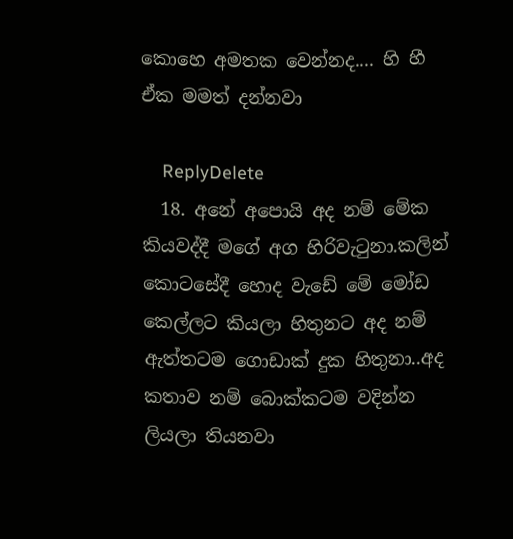කොහෙ අමතක වෙන්නද.... හි හී ඒක මමත් දන්නවා

    ReplyDelete
  18. අනේ අපොයි අද නම් මේක කියවද්දී මගේ අග හිරිවැටුනා.කලින් කොටසේදී හොද වැඩේ මේ මෝඩ කෙල්ලට කියලා හිතුනට අද නම් ඇත්තටම ගොඩාක් දුක හිතුනා..අද කතාව නම් බොක්කටම වදින්න ලියලා තියනවා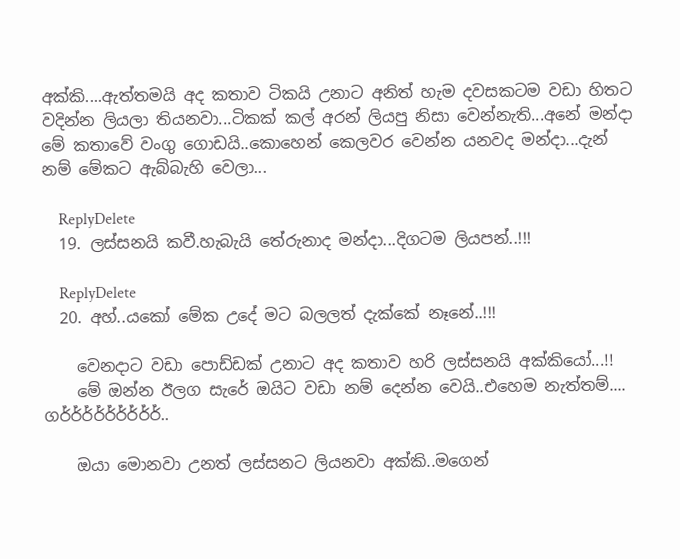අක්කි....ඇත්තමයි අද කතාව ටිකයි උනාට අනිත් හැම දවසකටම වඩා හිතට වදින්න ලියලා තියනවා...ටිකක් කල් අරන් ලියපු නිසා වෙන්නැති...අනේ මන්දා මේ කතාවේ වංගු ගොඩයි..කොහෙන් කෙලවර වෙන්න යනවද මන්දා...දැන් නම් මේකට ඇබ්බැහි වෙලා...

    ReplyDelete
  19. ලස්සනයි කවී.හැබැයි තේරුනාද මන්දා...දිගටම ලියපන්..!!!

    ReplyDelete
  20. අහ්..යකෝ මේක උදේ මට බලලත් දැක්කේ නෑනේ..!!!

    වෙනදාට වඩා පොඩ්ඩක් උනාට අද කතාව හරි ලස්සනයි අක්කියෝ...!!
    මේ ඔන්න ඊලග සැරේ ඔයිට වඩා නම් දෙන්න වෙයි..එහෙම නැත්තම්.... ගර්ර්ර්ර්ර්ර්ර්ර්ර්..

    ඔයා මොනවා උනත් ලස්සනට ලියනවා අක්කි..මගෙන්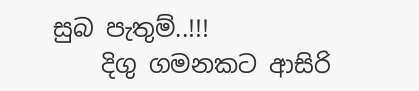සුබ පැතුම්..!!!
    දිගු ගමනකට ආසිරි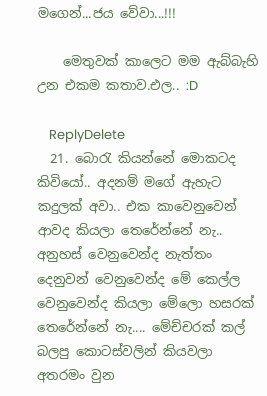මගෙන්...ජය වේවා...!!!

    මෙතුවක් කාලෙට මම ඇබ්බැහි උන එකම කතාව.එල.. :D

    ReplyDelete
  21. බොරැ කියන්නේ මොකටද කිවියෝ.. අදනම් මගේ ඇහැට කදුලක් අවා.. එක කාවෙනුවෙන් ආවද කියලා තෙරේන්නේ නැ.. අනුහස් වෙනුවෙන්ද නැත්තං දෙනුවන් වෙනුවෙන්ද මේ කෙල්ල වෙනුවෙන්ද කියලා මේලො හසරක් තෙරේන්නේ නැ.... මේච්චරක් කල් බලපු කොටස්වලින් කියවලා අතරමං වුන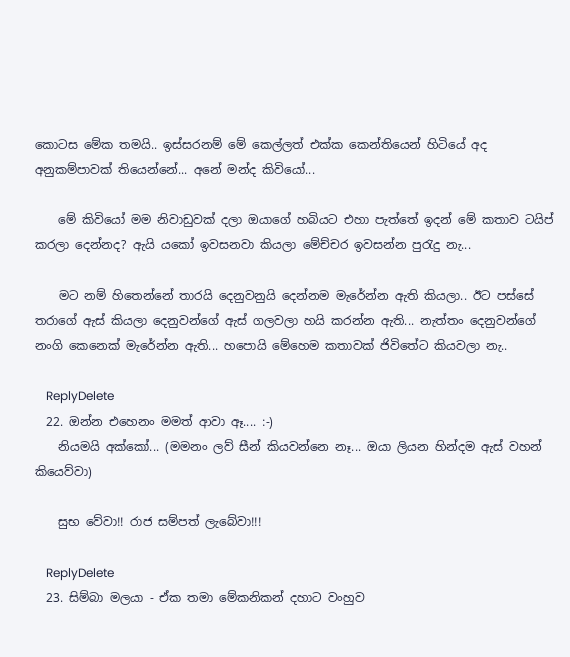කොටස මේක තමයි.. ඉස්සරනම් මේ කෙල්ලත් එක්ක කෙන්තියෙන් හිටියේ අද අනුකම්පාවක් තියෙන්නේ... අනේ මන්ද කිවියෝ...

    මේ කිවියෝ මම නිවාඩුවක් දලා ඔයාගේ හබියට එහා පැත්තේ ඉදන් මේ කතාව ටයිප් කරලා දෙන්නද? ඇයි යකෝ ඉවසනවා කියලා මේච්චර ඉවසන්න පුරැදු නැ...

    මට නම් හිතෙන්නේ තාරයි දෙනුවනුයි දෙන්නම මැරේන්න ඇති කියලා.. ඊට පස්සේ තරාගේ ඇස් කියලා දෙනුවන්ගේ ඇස් ගලවලා හයි කරන්න ඇති... නැත්තං දෙනුවන්ගේ නංගි කෙනෙක් මැරේන්න ඇති... හපොයි මේහෙම කතාවක් ජිවිතේට කියවලා නැ..

    ReplyDelete
  22. ඔන්න එහෙනං මමත් ආවා ඈ.... :-)
    නියමයි අක්කෝ... (මමනං ලව් සීන් කියවන්නෙ නෑ... ඔයා ලියන හින්දම ඇස් වහන් කියෙව්වා)

    සුභ වේවා!! රාජ සම්පත් ලැබේවා!!!

    ReplyDelete
  23. සිම්බා මලයා - ඒක තමා මේකනිකන් දහාට වංහුව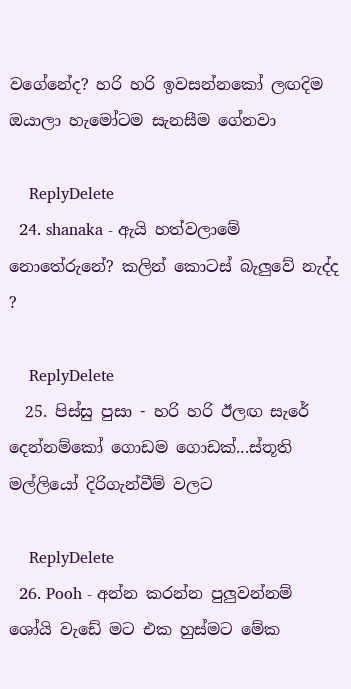වගේනේද? හරි හරි ඉවසන්නකෝ ලඟදිම ඔයාලා හැමෝටම සැනසීම ගේනවා

    ReplyDelete
  24. shanaka - ඇයි හත්වලාමේ නොතේරුනේ? කලින් කොටස් බැලුවේ නැද්ද ?

    ReplyDelete
  25. පිස්සු පුසා - හරි හරි ඊලඟ සැරේ දෙන්නම්කෝ ගොඩම ගොඩක්...ස්තූති මල්ලියෝ දිරිගැන්වීම් වලට

    ReplyDelete
  26. Pooh - අන්න කරන්න පුලුවන්නම් ශෝයි වැඩේ මට එක හුස්මට මේක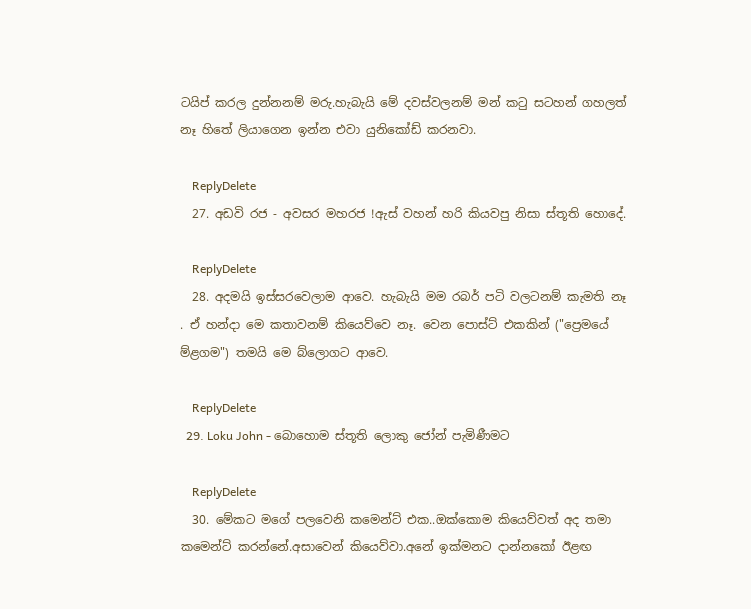ටයිප් කරල දුන්නනම් මරු.හැබැයි මේ දවස්වලනම් මන් කටු සටහන් ගහලත් නෑ හිතේ ලියාගෙන ඉන්න එවා යුනිකෝඩ් කරනවා.

    ReplyDelete
  27. අඩවි රජ - අවසර මහරජ !ඇස් වහන් හරි කියවපු නිසා ස්තූති හොදේ.

    ReplyDelete
  28. අදමයි ඉස්සරවෙලාම ආවෙ. හැබැයි මම රබර් පටි වලටනම් කැමති නෑ . ඒ හන්දා මෙ කතාවනම් කියෙව්වෙ නෑ. වෙන පොස්ට් එකකින් ("ප්‍රෙමයේ ම්ළගම") තමයි මෙ බ්ලොගට ආවෙ.

    ReplyDelete
  29. Loku John - බොහොම ස්තූති ලොකු ජෝන් පැමිණීමට

    ReplyDelete
  30. මේකට මගේ පලවෙනි කමෙන්ට් එක..ඔක්කොම කියෙව්වත් අද තමා කමෙන්ට් කරන්නේ.අසාවෙන් කියෙව්වා.අනේ ඉක්මනට දාන්නකෝ ඊළඟ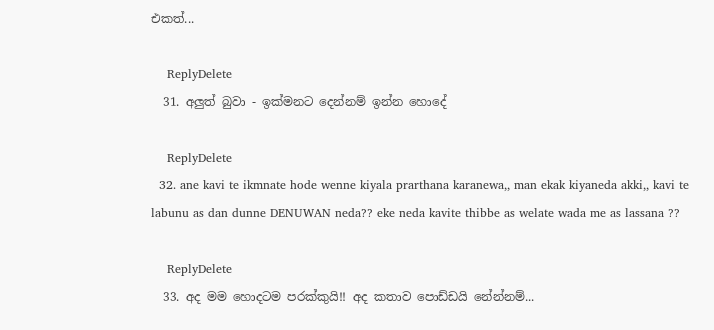එකත්...

    ReplyDelete
  31. අලුත් බුවා - ඉක්මනට දෙන්නම් ඉන්න හොදේ

    ReplyDelete
  32. ane kavi te ikmnate hode wenne kiyala prarthana karanewa,, man ekak kiyaneda akki,, kavi te labunu as dan dunne DENUWAN neda?? eke neda kavite thibbe as welate wada me as lassana ??

    ReplyDelete
  33. අද මම හොදටම පරක්කුයි!! අද කතාව පොඩ්ඩයි නේන්නම්...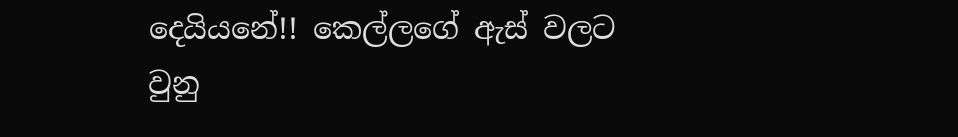දෙයියනේ!! කෙල්ලගේ ඇස් වලට වුනු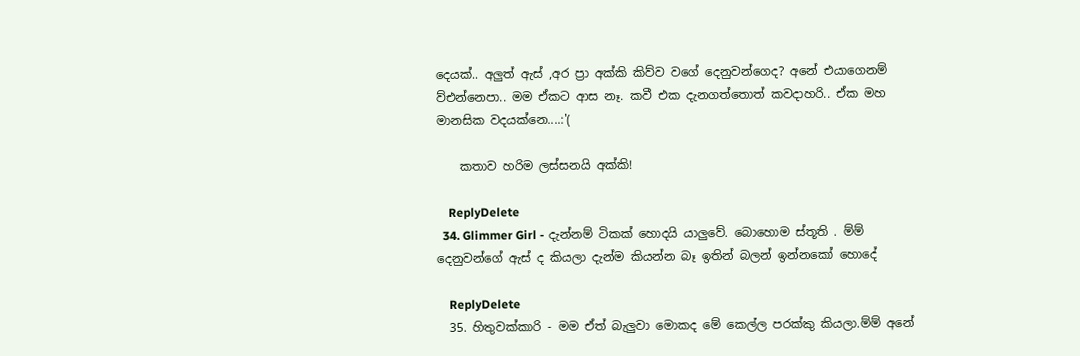දෙයක්.. අලුත් ඇස් ,අර ප්‍රා අක්කි කිව්ව වගේ දෙනුවන්ගෙද? අනේ එයාගෙනම් ව්එන්නෙපා.. මම ඒකට ආස නෑ. කවී එක දැනගත්තොත් කවදාහරි.. ඒක මහ මානසික වදයක්නෙ....:'(

    කතාව හරිම ලස්සනයි අක්කි!

    ReplyDelete
  34. Glimmer Girl - දැන්නම් ටිකක් හොදයි යාලුවේ. බොහොම ස්තූති . ම්ම් දෙනුවන්ගේ ඇස් ද කියලා දැන්ම කියන්න බෑ ඉතින් බලන් ඉන්නකෝ හොදේ

    ReplyDelete
  35. හිතුවක්කාරි - මම ඒත් බැලුවා මොකද මේ කෙල්ල පරක්කු කියලා.ම්ම් අනේ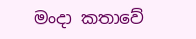මංදා කතාවේ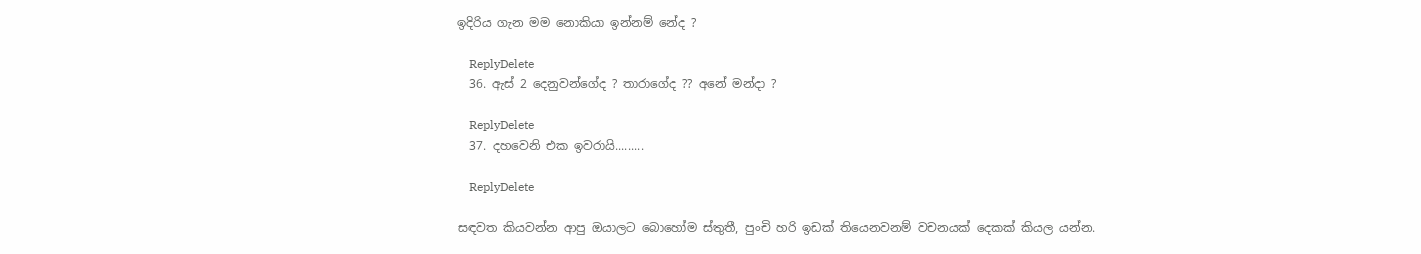ඉදිරිය ගැන මම නොකියා ඉන්නම් නේද ?

    ReplyDelete
  36. ඇස් 2 දෙනුවන්ගේද ? තාරාගේද ?? අනේ මන්දා ?

    ReplyDelete
  37. දහවෙනි එක ඉවරායි.........

    ReplyDelete

සඳවත කියවන්න ආපු ඔයාලට බොහෝම ස්තුතී, පුංචි හරි ඉඩක් තියෙනවනම් වචනයක් දෙකක් කියල යන්න.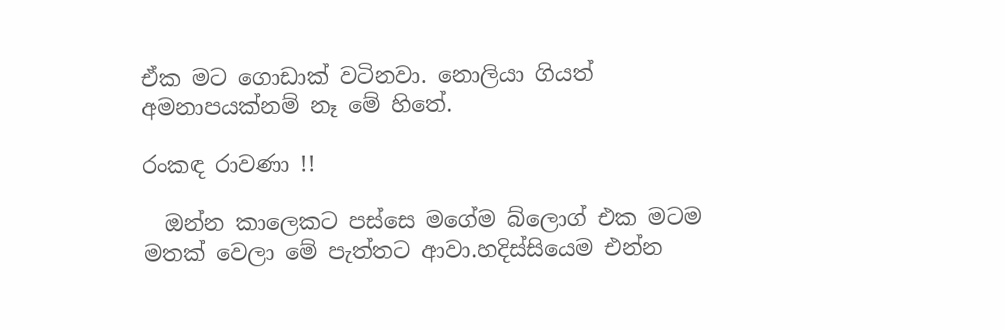ඒක මට ගොඩාක් වටිනවා. නොලියා ගියත් අමනාපයක්නම් නෑ මේ හිතේ.

රංකඳ රාවණා !!

  ඔන්න කාලෙකට පස්සෙ මගේම බ්ලොග් එක මටම මතක් වෙලා මේ පැත්තට ආවා.හදිස්සියෙම එන්න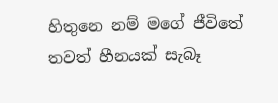හිතුනෙ නම් මගේ ජීවිතේ තවත් හීනයක් සැබෑ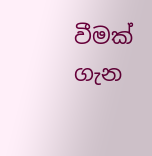වීමක් ගැන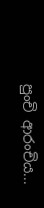පුංචි ආරංචිය...